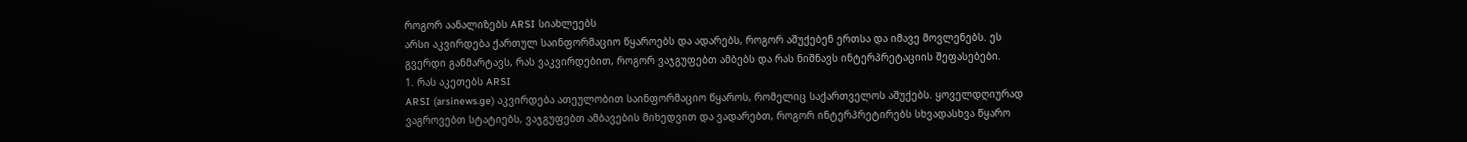როგორ აანალიზებს ARSI სიახლეებს
არსი აკვირდება ქართულ საინფორმაციო წყაროებს და ადარებს, როგორ აშუქებენ ერთსა და იმავე მოვლენებს. ეს გვერდი განმარტავს, რას ვაკვირდებით, როგორ ვაჯგუფებთ ამბებს და რას ნიშნავს ინტერპრეტაციის შეფასებები.
1. რას აკეთებს ARSI
ARSI (arsinews.ge) აკვირდება ათეულობით საინფორმაციო წყაროს, რომელიც საქართველოს აშუქებს. ყოველდღიურად ვაგროვებთ სტატიებს, ვაჯგუფებთ ამბავების მიხედვით და ვადარებთ, როგორ ინტერპრეტირებს სხვადასხვა წყარო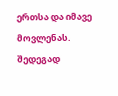ერთსა და იმავე მოვლენას.
შედეგად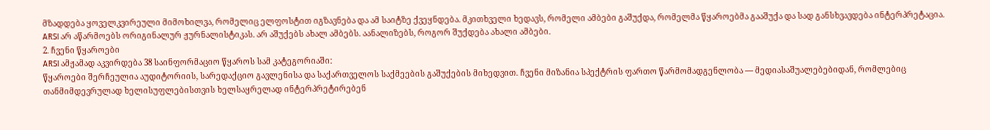მზადდება ყოველკვირეული მიმოხილვა, რომელიც ელფოსტით იგზავნება და ამ საიტზე ქვეყნდება. მკითხველი ხედავს, რომელი ამბები გაშუქდა, რომელმა წყაროებმა გააშუქა და სად განსხვავდება ინტერპრეტაცია.
ARSI არ აწარმოებს ორიგინალურ ჟურნალისტიკას. არ აშუქებს ახალ ამბებს. აანალიზებს, როგორ შუქდება ახალი ამბები.
2. ჩვენი წყაროები
ARSI ამჟამად აკვირდება 38 საინფორმაციო წყაროს სამ კატეგორიაში:
წყაროები შერჩეულია აუდიტორიის, სარედაქციო გავლენისა და საქართველოს საქმეების გაშუქების მიხედვით. ჩვენი მიზანია სპექტრის ფართო წარმომადგენლობა — მედიასაშუალებებიდან, რომლებიც თანმიმდევრულად ხელისუფლებისთვის ხელსაყრელად ინტერპრეტირებენ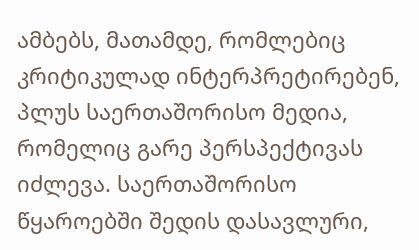ამბებს, მათამდე, რომლებიც კრიტიკულად ინტერპრეტირებენ, პლუს საერთაშორისო მედია, რომელიც გარე პერსპექტივას იძლევა. საერთაშორისო წყაროებში შედის დასავლური,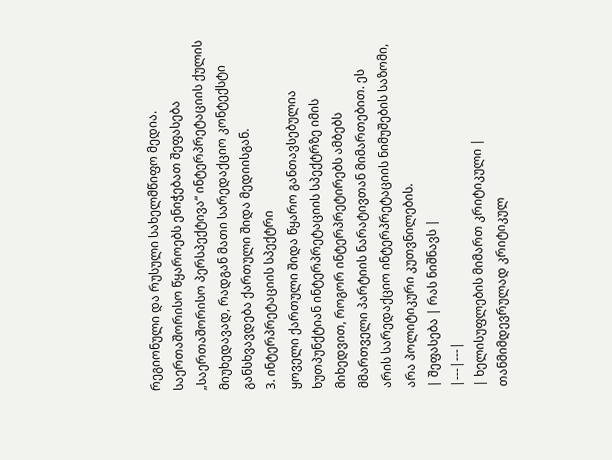რეგიონული და რუსული სახელმწიფო მედია.
საერთაშორისო წყაროებს ენიჭებათ შეფასება „საერთაშორისო პერსპექტივა“ ინტერპრეტაციის ქულის მიუხედავად, რადგან მათი სარედაქციო კონტექსტი განსხვავდება ქართული შიდა მედიისგან.
3. ინტერპრეტაციის სპექტრი
ყოველი ქართული შიდა წყარო განთავსებულია ხუთპუნქტიან ინტერპრეტაციის სპექტრზე იმის მიხედვით, როგორ ინტერპრეტირებს ამბებს მმართველი პარტიის ნარატივთან მიმართებით. ეს არის სარედაქციო ინტერპრეტაციის ნიმუშების საზომი, არა პოლიტიკური კუთვნილების.
| შეფასება | რას ნიშნავს |
|---|---|
| ხელისუფლების მიმართ კრიტიკული | თანმიმდევრულად კრიტიკულ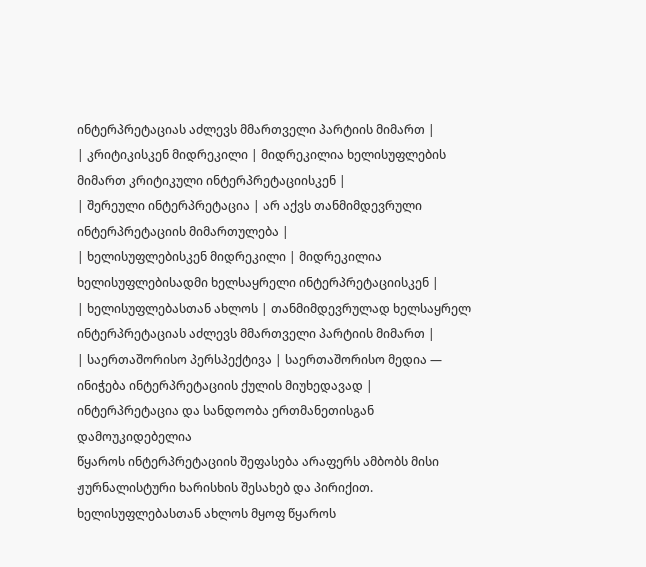ინტერპრეტაციას აძლევს მმართველი პარტიის მიმართ |
| კრიტიკისკენ მიდრეკილი | მიდრეკილია ხელისუფლების მიმართ კრიტიკული ინტერპრეტაციისკენ |
| შერეული ინტერპრეტაცია | არ აქვს თანმიმდევრული ინტერპრეტაციის მიმართულება |
| ხელისუფლებისკენ მიდრეკილი | მიდრეკილია ხელისუფლებისადმი ხელსაყრელი ინტერპრეტაციისკენ |
| ხელისუფლებასთან ახლოს | თანმიმდევრულად ხელსაყრელ ინტერპრეტაციას აძლევს მმართველი პარტიის მიმართ |
| საერთაშორისო პერსპექტივა | საერთაშორისო მედია — ინიჭება ინტერპრეტაციის ქულის მიუხედავად |
ინტერპრეტაცია და სანდოობა ერთმანეთისგან დამოუკიდებელია
წყაროს ინტერპრეტაციის შეფასება არაფერს ამბობს მისი ჟურნალისტური ხარისხის შესახებ და პირიქით. ხელისუფლებასთან ახლოს მყოფ წყაროს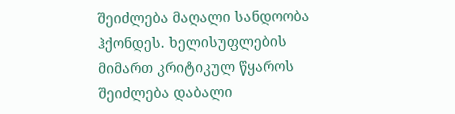შეიძლება მაღალი სანდოობა ჰქონდეს. ხელისუფლების მიმართ კრიტიკულ წყაროს შეიძლება დაბალი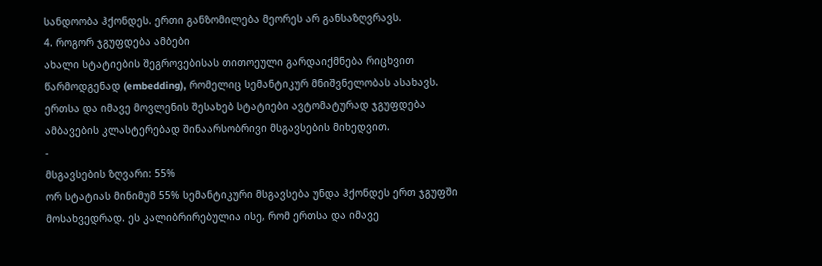სანდოობა ჰქონდეს. ერთი განზომილება მეორეს არ განსაზღვრავს.
4. როგორ ჯგუფდება ამბები
ახალი სტატიების შეგროვებისას თითოეული გარდაიქმნება რიცხვით წარმოდგენად (embedding), რომელიც სემანტიკურ მნიშვნელობას ასახავს. ერთსა და იმავე მოვლენის შესახებ სტატიები ავტომატურად ჯგუფდება ამბავების კლასტერებად შინაარსობრივი მსგავსების მიხედვით.
-
მსგავსების ზღვარი: 55%
ორ სტატიას მინიმუმ 55% სემანტიკური მსგავსება უნდა ჰქონდეს ერთ ჯგუფში მოსახვედრად. ეს კალიბრირებულია ისე, რომ ერთსა და იმავე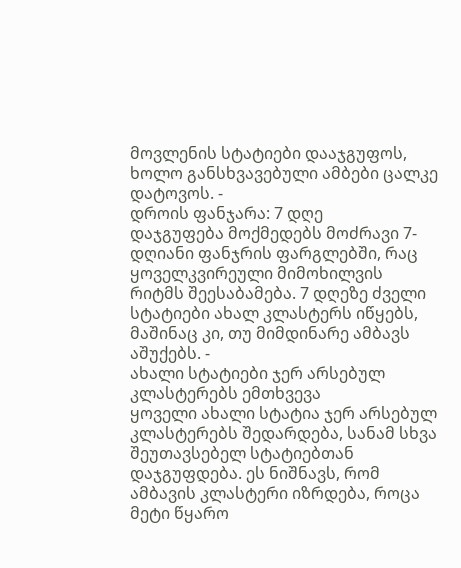მოვლენის სტატიები დააჯგუფოს, ხოლო განსხვავებული ამბები ცალკე დატოვოს. -
დროის ფანჯარა: 7 დღე
დაჯგუფება მოქმედებს მოძრავი 7-დღიანი ფანჯრის ფარგლებში, რაც ყოველკვირეული მიმოხილვის რიტმს შეესაბამება. 7 დღეზე ძველი სტატიები ახალ კლასტერს იწყებს, მაშინაც კი, თუ მიმდინარე ამბავს აშუქებს. -
ახალი სტატიები ჯერ არსებულ კლასტერებს ემთხვევა
ყოველი ახალი სტატია ჯერ არსებულ კლასტერებს შედარდება, სანამ სხვა შეუთავსებელ სტატიებთან დაჯგუფდება. ეს ნიშნავს, რომ ამბავის კლასტერი იზრდება, როცა მეტი წყარო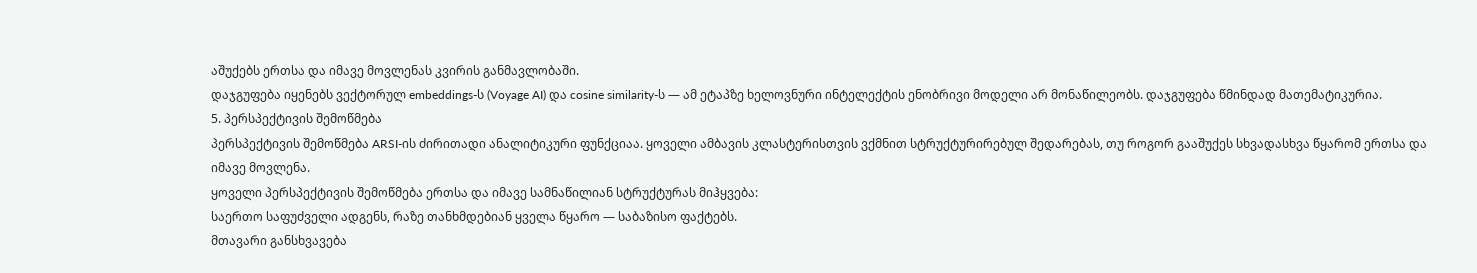აშუქებს ერთსა და იმავე მოვლენას კვირის განმავლობაში.
დაჯგუფება იყენებს ვექტორულ embeddings-ს (Voyage AI) და cosine similarity-ს — ამ ეტაპზე ხელოვნური ინტელექტის ენობრივი მოდელი არ მონაწილეობს. დაჯგუფება წმინდად მათემატიკურია.
5. პერსპექტივის შემოწმება
პერსპექტივის შემოწმება ARSI-ის ძირითადი ანალიტიკური ფუნქციაა. ყოველი ამბავის კლასტერისთვის ვქმნით სტრუქტურირებულ შედარებას, თუ როგორ გააშუქეს სხვადასხვა წყარომ ერთსა და იმავე მოვლენა.
ყოველი პერსპექტივის შემოწმება ერთსა და იმავე სამნაწილიან სტრუქტურას მიჰყვება:
საერთო საფუძველი ადგენს, რაზე თანხმდებიან ყველა წყარო — საბაზისო ფაქტებს.
მთავარი განსხვავება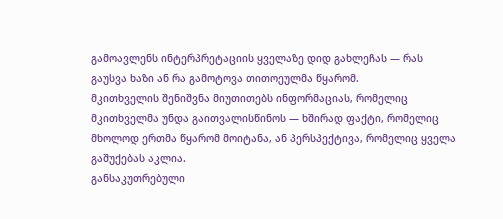გამოავლენს ინტერპრეტაციის ყველაზე დიდ გახლეჩას — რას გაუსვა ხაზი ან რა გამოტოვა თითოეულმა წყარომ.
მკითხველის შენიშვნა მიუთითებს ინფორმაციას, რომელიც მკითხველმა უნდა გაითვალისწინოს — ხშირად ფაქტი, რომელიც მხოლოდ ერთმა წყარომ მოიტანა, ან პერსპექტივა, რომელიც ყველა გაშუქებას აკლია.
განსაკუთრებული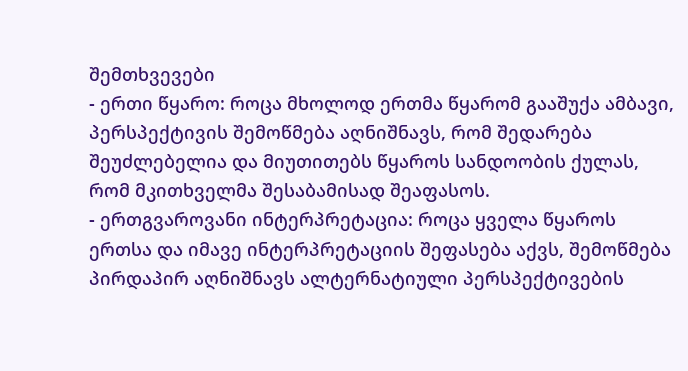შემთხვევები
- ერთი წყარო: როცა მხოლოდ ერთმა წყარომ გააშუქა ამბავი, პერსპექტივის შემოწმება აღნიშნავს, რომ შედარება შეუძლებელია და მიუთითებს წყაროს სანდოობის ქულას, რომ მკითხველმა შესაბამისად შეაფასოს.
- ერთგვაროვანი ინტერპრეტაცია: როცა ყველა წყაროს ერთსა და იმავე ინტერპრეტაციის შეფასება აქვს, შემოწმება პირდაპირ აღნიშნავს ალტერნატიული პერსპექტივების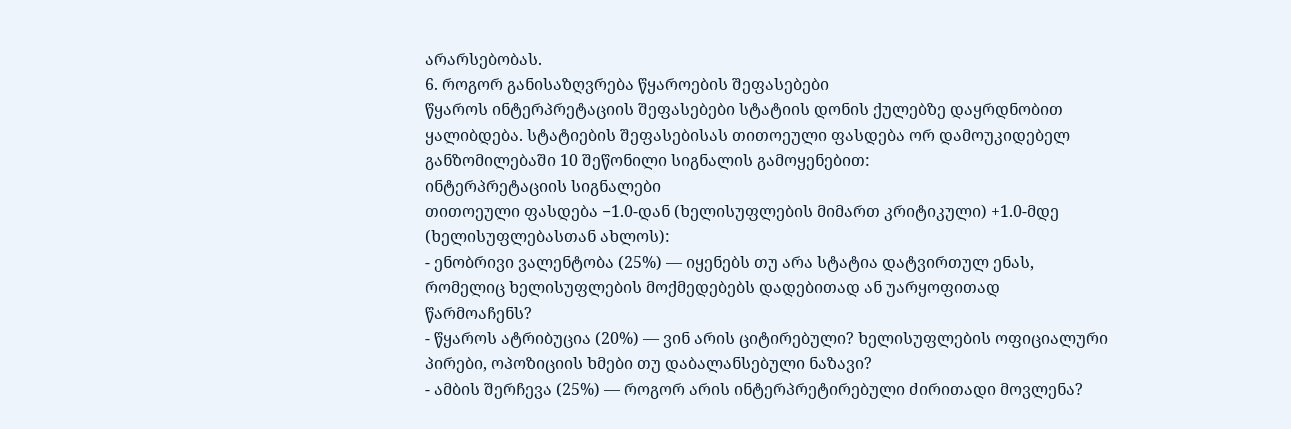არარსებობას.
6. როგორ განისაზღვრება წყაროების შეფასებები
წყაროს ინტერპრეტაციის შეფასებები სტატიის დონის ქულებზე დაყრდნობით ყალიბდება. სტატიების შეფასებისას თითოეული ფასდება ორ დამოუკიდებელ განზომილებაში 10 შეწონილი სიგნალის გამოყენებით:
ინტერპრეტაციის სიგნალები
თითოეული ფასდება −1.0-დან (ხელისუფლების მიმართ კრიტიკული) +1.0-მდე (ხელისუფლებასთან ახლოს):
- ენობრივი ვალენტობა (25%) — იყენებს თუ არა სტატია დატვირთულ ენას, რომელიც ხელისუფლების მოქმედებებს დადებითად ან უარყოფითად წარმოაჩენს?
- წყაროს ატრიბუცია (20%) — ვინ არის ციტირებული? ხელისუფლების ოფიციალური პირები, ოპოზიციის ხმები თუ დაბალანსებული ნაზავი?
- ამბის შერჩევა (25%) — როგორ არის ინტერპრეტირებული ძირითადი მოვლენა?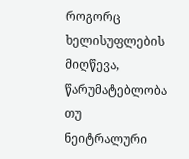როგორც ხელისუფლების მიღწევა, წარუმატებლობა თუ ნეიტრალური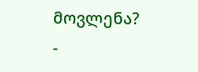მოვლენა?
-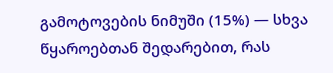გამოტოვების ნიმუში (15%) — სხვა წყაროებთან შედარებით, რას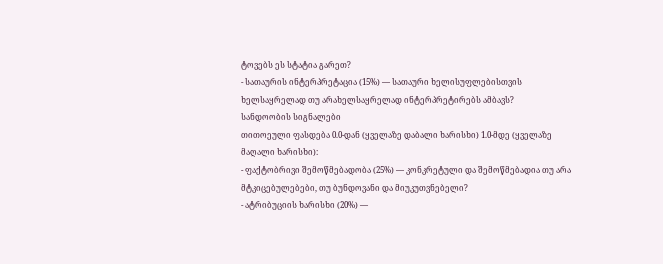ტოვებს ეს სტატია გარეთ?
- სათაურის ინტერპრეტაცია (15%) — სათაური ხელისუფლებისთვის ხელსაყრელად თუ არახელსაყრელად ინტერპრეტირებს ამბავს?
სანდოობის სიგნალები
თითოეული ფასდება 0.0-დან (ყველაზე დაბალი ხარისხი) 1.0-მდე (ყველაზე მაღალი ხარისხი):
- ფაქტობრივი შემოწმებადობა (25%) — კონკრეტული და შემოწმებადია თუ არა მტკიცებულებები, თუ ბუნდოვანი და მიუკუთვნებელი?
- ატრიბუციის ხარისხი (20%) —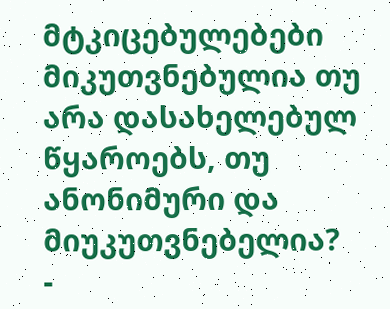მტკიცებულებები მიკუთვნებულია თუ არა დასახელებულ წყაროებს, თუ ანონიმური და მიუკუთვნებელია?
-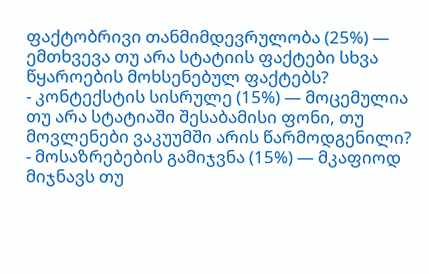ფაქტობრივი თანმიმდევრულობა (25%) — ემთხვევა თუ არა სტატიის ფაქტები სხვა წყაროების მოხსენებულ ფაქტებს?
- კონტექსტის სისრულე (15%) — მოცემულია თუ არა სტატიაში შესაბამისი ფონი, თუ მოვლენები ვაკუუმში არის წარმოდგენილი?
- მოსაზრებების გამიჯვნა (15%) — მკაფიოდ მიჯნავს თუ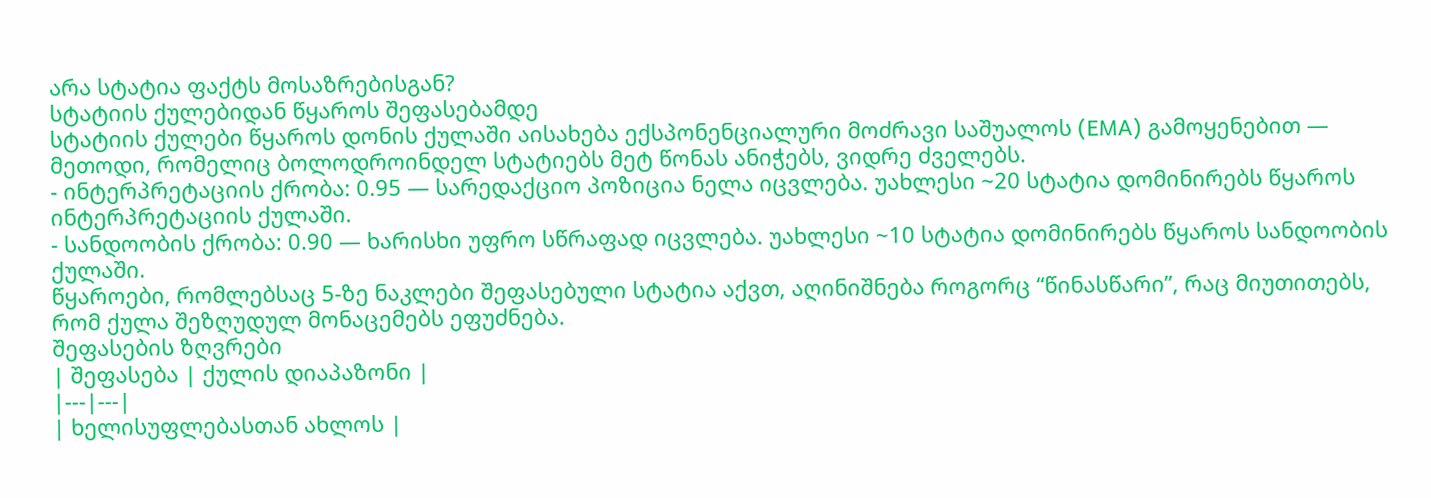არა სტატია ფაქტს მოსაზრებისგან?
სტატიის ქულებიდან წყაროს შეფასებამდე
სტატიის ქულები წყაროს დონის ქულაში აისახება ექსპონენციალური მოძრავი საშუალოს (EMA) გამოყენებით — მეთოდი, რომელიც ბოლოდროინდელ სტატიებს მეტ წონას ანიჭებს, ვიდრე ძველებს.
- ინტერპრეტაციის ქრობა: 0.95 — სარედაქციო პოზიცია ნელა იცვლება. უახლესი ~20 სტატია დომინირებს წყაროს ინტერპრეტაციის ქულაში.
- სანდოობის ქრობა: 0.90 — ხარისხი უფრო სწრაფად იცვლება. უახლესი ~10 სტატია დომინირებს წყაროს სანდოობის ქულაში.
წყაროები, რომლებსაც 5-ზე ნაკლები შეფასებული სტატია აქვთ, აღინიშნება როგორც “წინასწარი”, რაც მიუთითებს, რომ ქულა შეზღუდულ მონაცემებს ეფუძნება.
შეფასების ზღვრები
| შეფასება | ქულის დიაპაზონი |
|---|---|
| ხელისუფლებასთან ახლოს |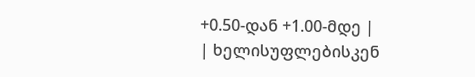+0.50-დან +1.00-მდე |
| ხელისუფლებისკენ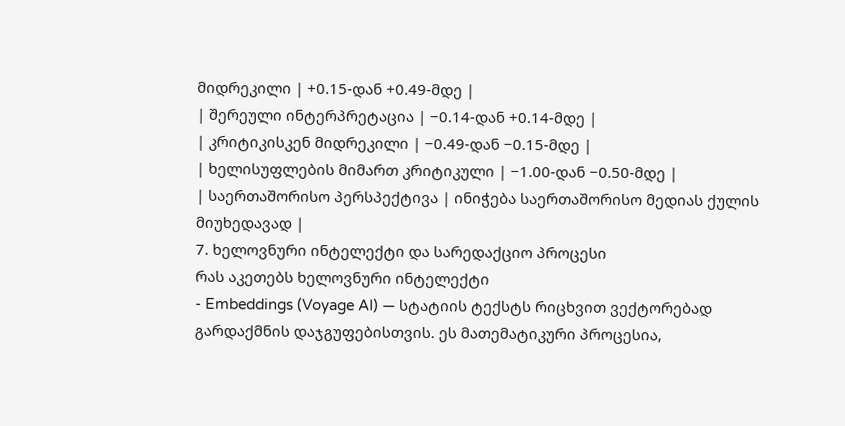მიდრეკილი | +0.15-დან +0.49-მდე |
| შერეული ინტერპრეტაცია | −0.14-დან +0.14-მდე |
| კრიტიკისკენ მიდრეკილი | −0.49-დან −0.15-მდე |
| ხელისუფლების მიმართ კრიტიკული | −1.00-დან −0.50-მდე |
| საერთაშორისო პერსპექტივა | ინიჭება საერთაშორისო მედიას ქულის მიუხედავად |
7. ხელოვნური ინტელექტი და სარედაქციო პროცესი
რას აკეთებს ხელოვნური ინტელექტი
- Embeddings (Voyage AI) — სტატიის ტექსტს რიცხვით ვექტორებად გარდაქმნის დაჯგუფებისთვის. ეს მათემატიკური პროცესია,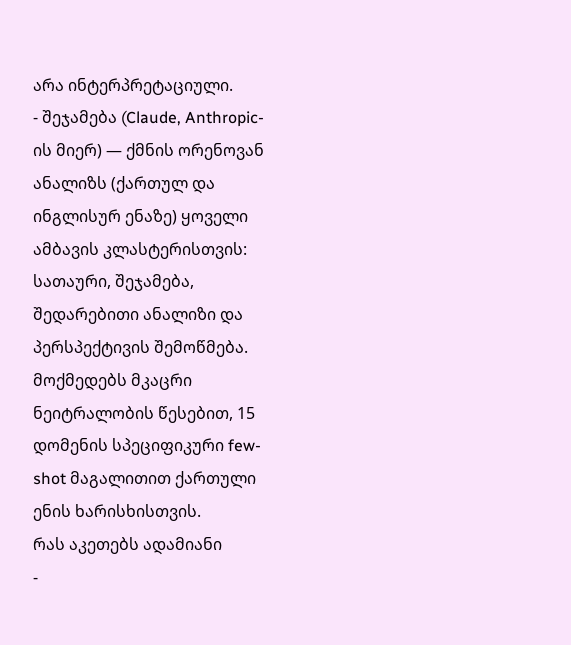არა ინტერპრეტაციული.
- შეჯამება (Claude, Anthropic-ის მიერ) — ქმნის ორენოვან ანალიზს (ქართულ და ინგლისურ ენაზე) ყოველი ამბავის კლასტერისთვის: სათაური, შეჯამება, შედარებითი ანალიზი და პერსპექტივის შემოწმება. მოქმედებს მკაცრი ნეიტრალობის წესებით, 15 დომენის სპეციფიკური few-shot მაგალითით ქართული ენის ხარისხისთვის.
რას აკეთებს ადამიანი
-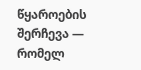წყაროების შერჩევა — რომელ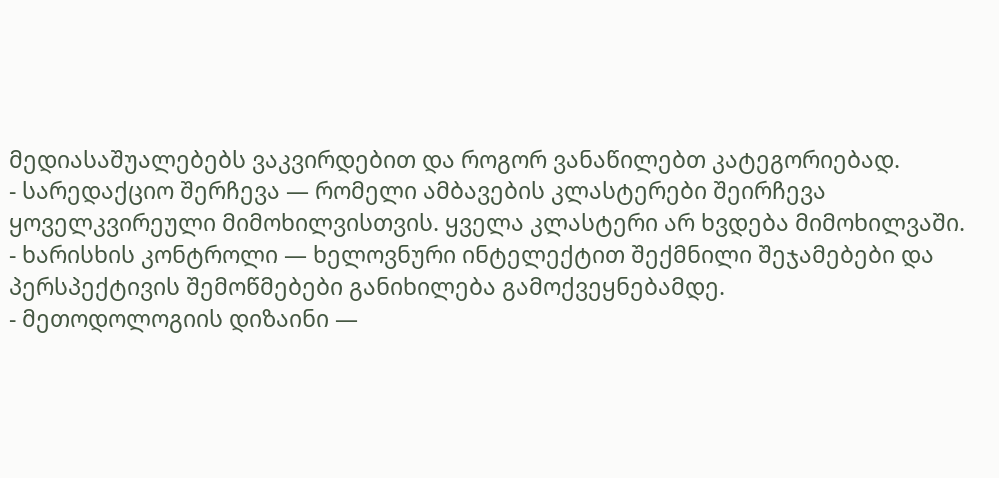მედიასაშუალებებს ვაკვირდებით და როგორ ვანაწილებთ კატეგორიებად.
- სარედაქციო შერჩევა — რომელი ამბავების კლასტერები შეირჩევა ყოველკვირეული მიმოხილვისთვის. ყველა კლასტერი არ ხვდება მიმოხილვაში.
- ხარისხის კონტროლი — ხელოვნური ინტელექტით შექმნილი შეჯამებები და პერსპექტივის შემოწმებები განიხილება გამოქვეყნებამდე.
- მეთოდოლოგიის დიზაინი —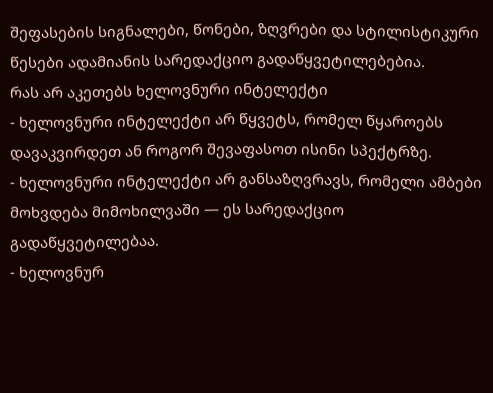შეფასების სიგნალები, წონები, ზღვრები და სტილისტიკური წესები ადამიანის სარედაქციო გადაწყვეტილებებია.
რას არ აკეთებს ხელოვნური ინტელექტი
- ხელოვნური ინტელექტი არ წყვეტს, რომელ წყაროებს დავაკვირდეთ ან როგორ შევაფასოთ ისინი სპექტრზე.
- ხელოვნური ინტელექტი არ განსაზღვრავს, რომელი ამბები მოხვდება მიმოხილვაში — ეს სარედაქციო გადაწყვეტილებაა.
- ხელოვნურ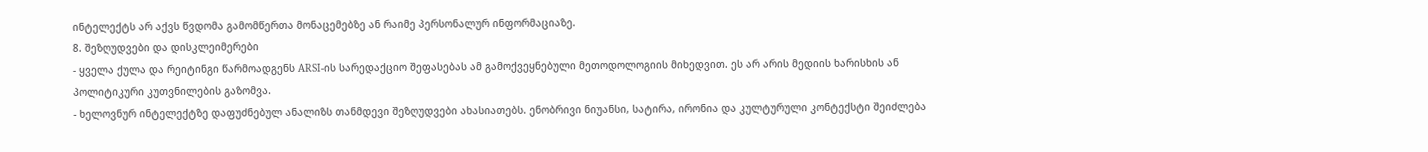ინტელექტს არ აქვს წვდომა გამომწერთა მონაცემებზე ან რაიმე პერსონალურ ინფორმაციაზე.
8. შეზღუდვები და დისკლეიმერები
- ყველა ქულა და რეიტინგი წარმოადგენს ARSI-ის სარედაქციო შეფასებას ამ გამოქვეყნებული მეთოდოლოგიის მიხედვით. ეს არ არის მედიის ხარისხის ან პოლიტიკური კუთვნილების გაზომვა.
- ხელოვნურ ინტელექტზე დაფუძნებულ ანალიზს თანმდევი შეზღუდვები ახასიათებს. ენობრივი ნიუანსი, სატირა, ირონია და კულტურული კონტექსტი შეიძლება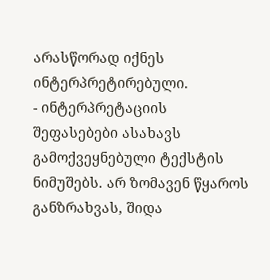არასწორად იქნეს ინტერპრეტირებული.
- ინტერპრეტაციის შეფასებები ასახავს გამოქვეყნებული ტექსტის ნიმუშებს. არ ზომავენ წყაროს განზრახვას, შიდა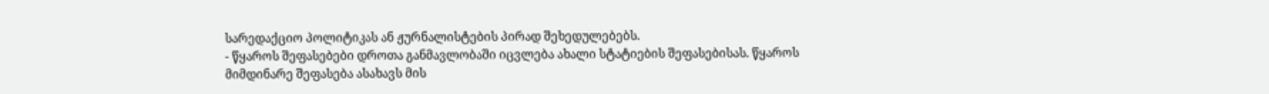სარედაქციო პოლიტიკას ან ჟურნალისტების პირად შეხედულებებს.
- წყაროს შეფასებები დროთა განმავლობაში იცვლება ახალი სტატიების შეფასებისას. წყაროს მიმდინარე შეფასება ასახავს მის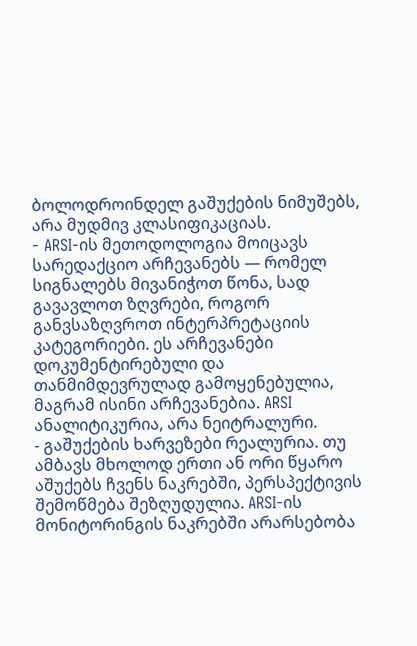ბოლოდროინდელ გაშუქების ნიმუშებს, არა მუდმივ კლასიფიკაციას.
- ARSI-ის მეთოდოლოგია მოიცავს სარედაქციო არჩევანებს — რომელ სიგნალებს მივანიჭოთ წონა, სად გავავლოთ ზღვრები, როგორ განვსაზღვროთ ინტერპრეტაციის კატეგორიები. ეს არჩევანები დოკუმენტირებული და თანმიმდევრულად გამოყენებულია, მაგრამ ისინი არჩევანებია. ARSI ანალიტიკურია, არა ნეიტრალური.
- გაშუქების ხარვეზები რეალურია. თუ ამბავს მხოლოდ ერთი ან ორი წყარო აშუქებს ჩვენს ნაკრებში, პერსპექტივის შემოწმება შეზღუდულია. ARSI-ის მონიტორინგის ნაკრებში არარსებობა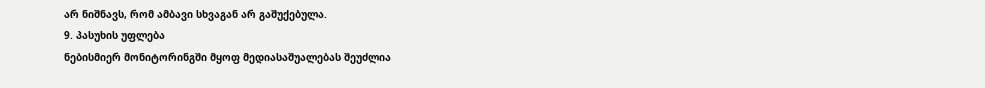არ ნიშნავს, რომ ამბავი სხვაგან არ გაშუქებულა.
9. პასუხის უფლება
ნებისმიერ მონიტორინგში მყოფ მედიასაშუალებას შეუძლია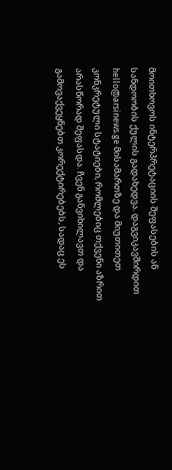მოითხოვოს ინტერპრეტაციის შეფასების ან სანდოობის ქულის გადახედვა. დაგვიკავშირდით hello@arsinews.ge მისამართზე და მიუთითეთ კონკრეტული სტატიები, რომლებიც თქვენი აზრით არასწორად შეფასდა. ჩვენ განვიხილავთ და გამოვაქვეყნებთ კორექტირებებს, სადაც ეს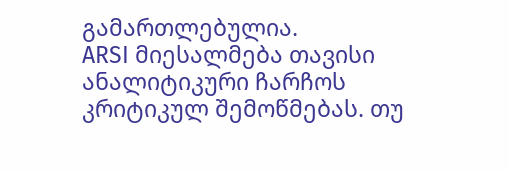გამართლებულია.
ARSI მიესალმება თავისი ანალიტიკური ჩარჩოს კრიტიკულ შემოწმებას. თუ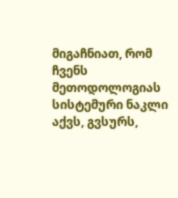მიგაჩნიათ, რომ ჩვენს მეთოდოლოგიას სისტემური ნაკლი აქვს, გვსურს,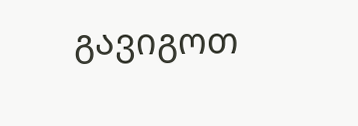გავიგოთ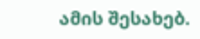ამის შესახებ.